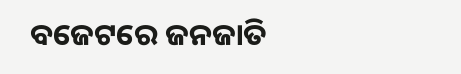ବଜେଟରେ ଜନଜାତି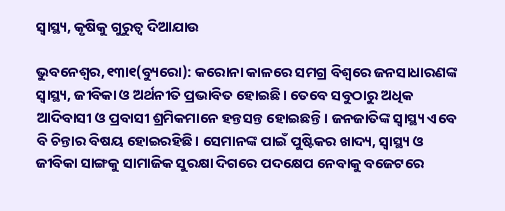ସ୍ବାସ୍ଥ୍ୟ, କୃଷିକୁ ଗୁରୁତ୍ୱ ଦିଆଯାଉ

ଭୁବନେଶ୍ୱର,୧୩ା୧(ବ୍ୟୁରୋ): କରୋନା କାଳରେ ସମଗ୍ର ବିଶ୍ୱରେ ଜନସାଧାରଣଙ୍କ ସ୍ବାସ୍ଥ୍ୟ, ଜୀବିକା ଓ ଅର୍ଥନୀତି ପ୍ରଭାବିତ ହୋଇଛି। ତେବେ ସବୁଠାରୁ ଅଧିକ ଆଦିବାସୀ ଓ ପ୍ରବାସୀ ଶ୍ରମିକମାନେ ହନ୍ତସନ୍ତ ହୋଇଛନ୍ତି। ଜନଜାତିଙ୍କ ସ୍ବାସ୍ଥ୍ୟ ଏବେ ବି ଚିନ୍ତାର ବିଷୟ ହୋଇରହିଛି। ସେମାନଙ୍କ ପାଇଁ ପୁଷ୍ଟିକର ଖାଦ୍ୟ, ସ୍ବାସ୍ଥ୍ୟ ଓ ଜୀବିକା ସାଙ୍ଗକୁ ସାମାଜିକ ସୁରକ୍ଷା ଦିଗରେ ପଦକ୍ଷେପ ନେବାକୁ ବଜେଟରେ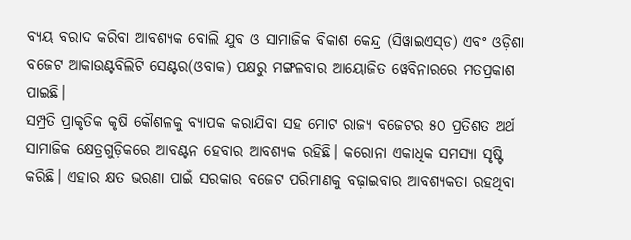ବ୍ୟୟ ବରାଦ କରିବା ଆବଶ୍ୟକ ବୋଲି ଯୁବ ଓ ସାମାଜିକ ବିକାଶ କେନ୍ଦ୍ର (ସିୱାଇଏସ୍‌ଡ) ଏବଂ ଓଡ଼ିଶା ବଜେଟ ଆକାଉଣ୍ଟବିଲିଟି ସେଣ୍ଟର(ଓବାକ) ପକ୍ଷରୁ ମଙ୍ଗଳବାର ଆୟୋଜିତ ୱେବିନାରରେ ମତପ୍ରକାଶ ପାଇଛି।
ସମ୍ପ୍ରତି ପ୍ରାକୃତିକ କୃଷି କୌଶଳକୁ ବ୍ୟାପକ କରାଯିବା ସହ ମୋଟ ରାଜ୍ୟ ବଜେଟର ୫୦ ପ୍ରତିଶତ ଅର୍ଥ ସାମାଜିକ କ୍ଷେତ୍ରଗୁଡ଼ିକରେ ଆବଣ୍ଟନ ହେବାର ଆବଶ୍ୟକ ରହିଛି। କରୋନା ଏକାଧିକ ସମସ୍ୟା ସୃଷ୍ଟି କରିଛି। ଏହାର କ୍ଷତ ଭରଣା ପାଇଁ ସରକାର ବଜେଟ ପରିମାଣକୁ ବଢ଼ାଇବାର ଆବଶ୍ୟକତା ରହଥିବା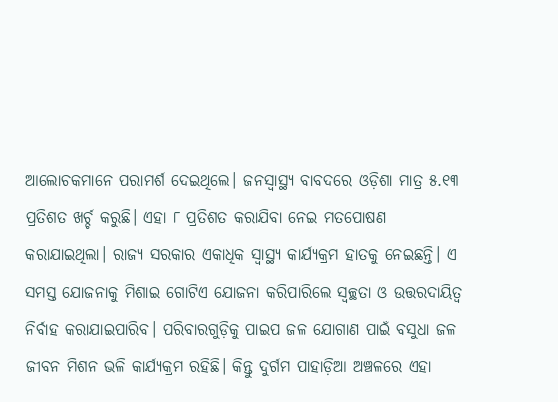ଆଲୋଚକମାନେ ପରାମର୍ଶ ଦେଇଥିଲେ। ଜନସ୍ବାସ୍ଥ୍ୟ ବାବଦରେ ଓଡ଼ିଶା ମାତ୍ର ୫.୧୩ ପ୍ରତିଶତ ଖର୍ଚ୍ଚ କରୁଛି। ଏହା ୮ ପ୍ରତିଶତ କରାଯିବା ନେଇ ମତପୋଷଣ କରାଯାଇଥିଲା। ରାଜ୍ୟ ସରକାର ଏକାଧିକ ସ୍ବାସ୍ଥ୍ୟ କାର୍ଯ୍ୟକ୍ରମ ହାତକୁ ନେଇଛନ୍ତି। ଏ ସମସ୍ତ ଯୋଜନାକୁ ମିଶାଇ ଗୋଟିଏ ଯୋଜନା କରିପାରିଲେ ସ୍ବଚ୍ଛତା ଓ ଉତ୍ତରଦାୟିତ୍ୱ ନିର୍ବାହ କରାଯାଇପାରିବ। ପରିବାରଗୁଡ଼ିକୁ ପାଇପ ଜଳ ଯୋଗାଣ ପାଇଁ ବସୁଧା ଜଳ ଜୀବନ ମିଶନ ଭଳି କାର୍ଯ୍ୟକ୍ରମ ରହିଛି। କିନ୍ତୁ ଦୁର୍ଗମ ପାହାଡ଼ିଆ ଅଞ୍ଚଳରେ ଏହା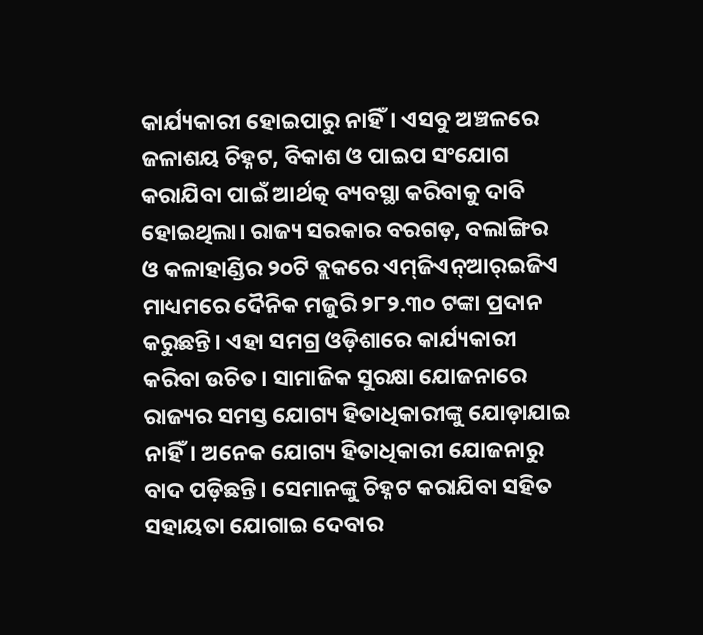କାର୍ଯ୍ୟକାରୀ ହୋଇପାରୁ ନାହିଁ। ଏସବୁ ଅଞ୍ଚଳରେ ଜଳାଶୟ ଚିହ୍ନଟ, ବିକାଶ ଓ ପାଇପ ସଂଯୋଗ କରାଯିବା ପାଇଁ ଆର୍ଥତ୍କ ବ୍ୟବସ୍ଥା କରିବାକୁ ଦାବି ହୋଇଥିଲା। ରାଜ୍ୟ ସରକାର ବରଗଡ଼, ବଲାଙ୍ଗିର ଓ କଳାହାଣ୍ଡିର ୨୦ଟି ବ୍ଲକରେ ଏମ୍‌ଜିଏନ୍‌ଆର୍‌ଇଜିଏ ମାଧ୍ୟମରେ ଦୈନିକ ମଜୁରି ୨୮୨.୩୦ ଟଙ୍କା ପ୍ରଦାନ କରୁଛନ୍ତି। ଏହା ସମଗ୍ର ଓଡ଼ିଶାରେ କାର୍ଯ୍ୟକାରୀ କରିବା ଉଚିତ। ସାମାଜିକ ସୁରକ୍ଷା ଯୋଜନାରେ ରାଜ୍ୟର ସମସ୍ତ ଯୋଗ୍ୟ ହିତାଧିକାରୀଙ୍କୁ ଯୋଡ଼ାଯାଇ ନାହିଁ। ଅନେକ ଯୋଗ୍ୟ ହିତାଧିକାରୀ ଯୋଜନାରୁ ବାଦ ପଡ଼ିଛନ୍ତି। ସେମାନଙ୍କୁ ଚିହ୍ନଟ କରାଯିବା ସହିତ ସହାୟତା ଯୋଗାଇ ଦେବାର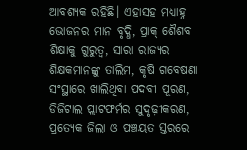ଆବଶ୍ୟକ ରହିଛି। ଏହାସହ ମଧ୍ୟାହ୍ନ ଭୋଜନର ମାନ ବୃଦ୍ଧି, ପ୍ରାକ୍‌ ଶୈଶବ ଶିକ୍ଷାକୁ ଗୁରୁତ୍ୱ, ସାରା ରାଜ୍ୟର ଶିକ୍ଷକମାନଙ୍କୁ ତାଲିମ, କୃଷି ଗବେଷଣା ସଂସ୍ଥାରେ ଖାଲିଥିବା ପଦବୀ ପୂରଣ, ଡିଜିଟାଲ ପ୍ଲାଟଫର୍ମର ସୁଦୃଢ଼ୀକରଣ, ପ୍ରତ୍ୟେକ ଜିଲା ଓ ପଞ୍ଚୟତ ସ୍ତରରେ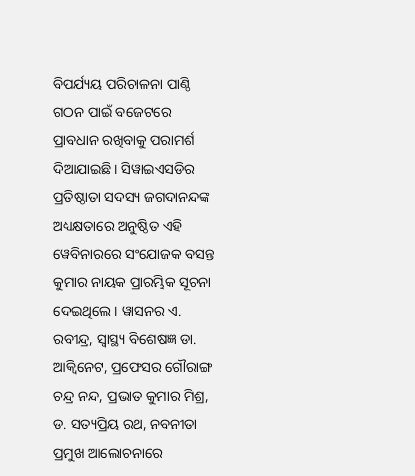ବିପର୍ଯ୍ୟୟ ପରିଚାଳନା ପାଣ୍ଠି ଗଠନ ପାଇଁ ବଜେଟରେ ପ୍ରାବଧାନ ରଖିବାକୁ ପରାମର୍ଶ ଦିଆଯାଇଛି। ସିୱାଇଏସଡିର ପ୍ରତିଷ୍ଠାତା ସଦସ୍ୟ ଜଗଦାନନ୍ଦଙ୍କ ଅଧ୍ୟକ୍ଷତାରେ ଅନୁଷ୍ଠିତ ଏହି ୱେବିନାରରେ ସଂଯୋଜକ ବସନ୍ତ କୁମାର ନାୟକ ପ୍ରାରମ୍ଭିକ ସୂଚନା ଦେଇଥିଲେ। ୱାସନର ଏ. ରବୀନ୍ଦ୍ର, ସ୍ବାସ୍ଥ୍ୟ ବିଶେଷଜ୍ଞ ଡା. ଆକ୍ୱିନେଟ, ପ୍ରଫେସର ଗୌରାଙ୍ଗ ଚନ୍ଦ୍ର ନନ୍ଦ, ପ୍ରଭାତ କୁମାର ମିଶ୍ର, ଡ. ସତ୍ୟପ୍ରିୟ ରଥ, ନବନୀତା ପ୍ରମୁଖ ଆଲୋଚନାରେ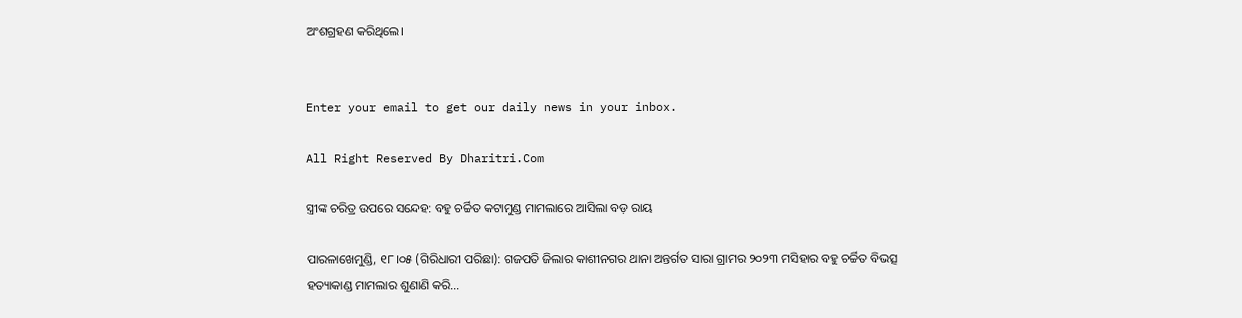ଅଂଶଗ୍ରହଣ କରିଥିଲେ।


Enter your email to get our daily news in your inbox.

All Right Reserved By Dharitri.Com

ସ୍ତ୍ରୀଙ୍କ ଚରିତ୍ର ଉପରେ ସନ୍ଦେହ: ବହୁ ଚର୍ଚ୍ଚିତ କଟାମୁଣ୍ଡ ମାମଲାରେ ଆସିଲା ବଡ଼ ରାୟ

ପାରଳାଖେମୁଣ୍ଡି, ୧୮।୦୫ (ଗିରିଧାରୀ ପରିଛା): ଗଜପତି ଜିଲାର କାଶୀନଗର ଥାନା ଅନ୍ତର୍ଗତ ସାରା ଗ୍ରାମର ୨୦୨୩ ମସିହାର ବହୁ ଚର୍ଚ୍ଚିତ ବିଭତ୍ସ ହତ୍ୟାକାଣ୍ଡ ମାମଲାର ଶୁଣାଣି କରି…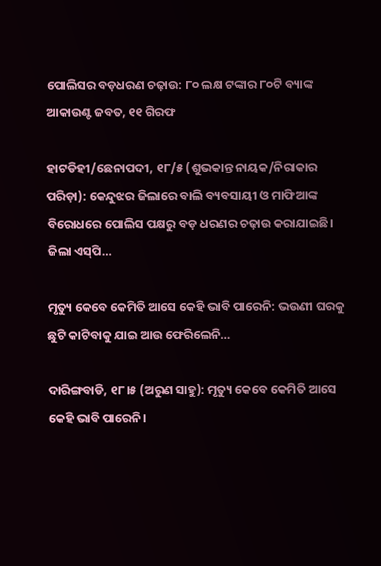ପୋଲିସର ବଡ଼ଧରଣ ଚଢ଼ାଉ: ୮୦ ଲକ୍ଷ ଟଙ୍କାର ୮୦ଟି ବ୍ୟାଙ୍କ ଆକାଉଣ୍ଟ ଜବତ, ୧୧ ଗିରଫ

ହାଟଡିହୀ/ଛେନାପଦୀ, ୧୮/୫ (ଶୁଭକାନ୍ତ ନାୟକ/ନିରାକାର ପରିଡ଼ା): କେନ୍ଦୁଝର ଜିଲାରେ ବାଲି ବ୍ୟବସାୟୀ ଓ ମାଫିଆଙ୍କ ବିରୋଧରେ ପୋଲିସ ପକ୍ଷରୁ ବଡ଼ ଧରଣର ଚଢ଼ାଉ କରାଯାଇଛି। ଜିଲା ଏସ୍‌ପି…

ମୃତ୍ୟୁ କେବେ କେମିତି ଆସେ କେହି ଭାବି ପାରେନି: ଭଉଣୀ ଘରକୁ ଛୁଟି କାଟିବାକୁ ଯାଇ ଆଉ ଫେରିଲେନି…

ଦାରିଙ୍ଗବାଡି, ୧୮।୫ (ଅରୁଣ ସାହୁ): ମୃତ୍ୟୁ କେବେ କେମିତି ଆସେ କେହି ଭାବି ପାରେନି।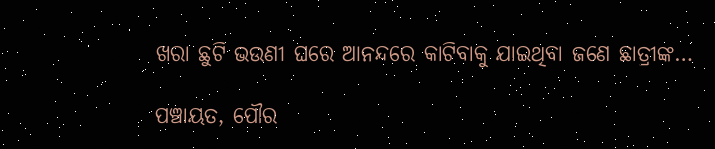ଖରା ଛୁଟି ଭଉଣୀ ଘରେ ଆନନ୍ଦରେ କାଟିବାକୁ ଯାଇଥିବା ଜଣେ ଛାତ୍ରୀଙ୍କ…

ପଞ୍ଚାୟତ, ପୌର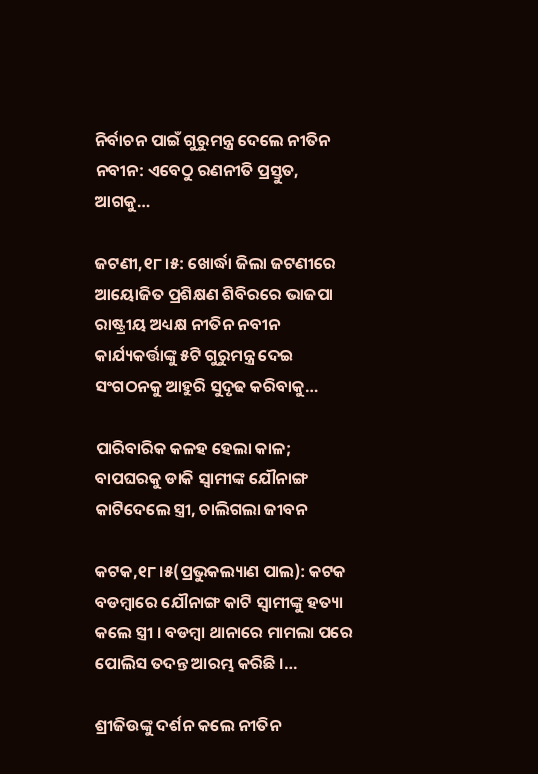ନିର୍ବାଚନ ପାଇଁ ଗୁରୁମନ୍ତ୍ର ଦେଲେ ନୀତିନ ନବୀନ: ଏବେଠୁ ରଣନୀତି ପ୍ରସ୍ତୁତ, ଆଗକୁ…

ଜଟଣୀ,୧୮।୫: ଖୋର୍ଦ୍ଧା ଜିଲା ଜଟଣୀରେ ଆୟୋଜିତ ପ୍ରଶିକ୍ଷଣ ଶିବିରରେ ଭାଜପା ରାଷ୍ଟ୍ରୀୟ ଅଧ୍ୟକ୍ଷ ନୀତିନ ନବୀନ କାର୍ଯ୍ୟକର୍ତ୍ତାଙ୍କୁ ୫ଟି ଗୁରୁମନ୍ତ୍ର ଦେଇ ସଂଗଠନକୁ ଆହୁରି ସୁଦୃଢ କରିବାକୁ…

ପାରିବାରିକ କଳହ ହେଲା କାଳ; ବାପଘରକୁ ଡାକି ସ୍ବାମୀଙ୍କ ଯୌନାଙ୍ଗ କାଟିଦେଲେ ସ୍ତ୍ରୀ, ଚାଲିଗଲା ଜୀବନ

କଟକ,୧୮।୫(ପ୍ରଭୁକଲ୍ୟାଣ ପାଲ): କଟକ ବଡମ୍ବାରେ ଯୌନାଙ୍ଗ କାଟି ସ୍ୱାମୀଙ୍କୁ ହତ୍ୟା କଲେ ସ୍ତ୍ରୀ । ବଡମ୍ବା ଥାନାରେ ମାମଲା ପରେ ପୋଲିସ ତଦନ୍ତ ଆରମ୍ଭ କରିଛି ।…

ଶ୍ରୀଜିଉଙ୍କୁ ଦର୍ଶନ କଲେ ନୀତିନ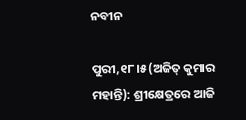ନବୀନ

ପୁରୀ,୧୮।୫(ଅଜିତ୍‌ କୁମାର ମହାନ୍ତି): ଶ୍ରୀକ୍ଷେତ୍ରରେ ଆଜି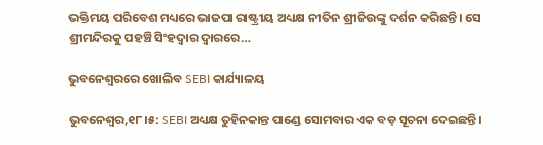ଭକ୍ତିମୟ ପରିବେଶ ମଧ୍ୟରେ ଭାଜପା ରାଷ୍ଟ୍ରୀୟ ଅଧ୍ୟକ୍ଷ ନୀତିନ ଶ୍ରୀଜିଉଙ୍କୁ ଦର୍ଶନ କରିଛନ୍ତି। ସେ ଶ୍ରୀମନ୍ଦିରକୁ ପହଞ୍ଚି ସିଂହଦ୍ୱାର ଦ୍ୱାରରେ…

ଭୁବନେଶ୍ୱରରେ ଖୋଲିବ SEBI କାର୍ଯ୍ୟାଳୟ

ଭୁବନେଶ୍ୱର,୧୮।୫: SEBI ଅଧ୍ୟକ୍ଷ ତୁହିନକାନ୍ତ ପାଣ୍ଡେ ସୋମବାର ଏକ ବଡ଼ ସୂଚନା ଦେଇଛନ୍ତି।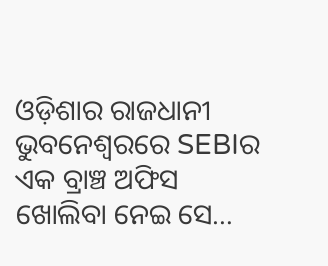ଓଡ଼ିଶାର ରାଜଧାନୀ ଭୁବନେଶ୍ୱରରେ SEBIର ଏକ ବ୍ରାଞ୍ଚ ଅଫିସ ଖୋଲିବା ନେଇ ସେ…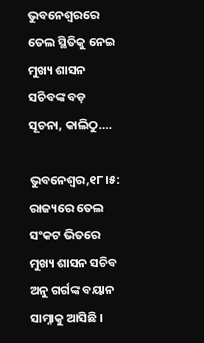ଭୁବନେଶ୍ବରରେ ତେଲ ସ୍ଥିତିକୁ ନେଇ ମୁଖ୍ୟ ଶାସନ ସଚିବଙ୍କ ବଡ଼ ସୂଚନା, କାଲିଠୁ….

ଭୁବନେଶ୍ବର,୧୮।୫: ରାଜ୍ୟରେ ତେଲ ସଂକଟ ଭିତରେ ମୁଖ୍ୟ ଶାସନ ସଚିବ ଅନୁ ଗର୍ଗଙ୍କ ବୟାନ ସାମ୍ନାକୁ ଆସିଛି ।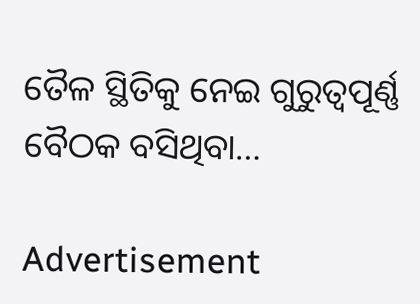ତୈଳ ସ୍ଥିତିକୁ ନେଇ ଗୁରୁତ୍ବପୂର୍ଣ୍ଣ ବୈଠକ ବସିଥିବା…

Advertisement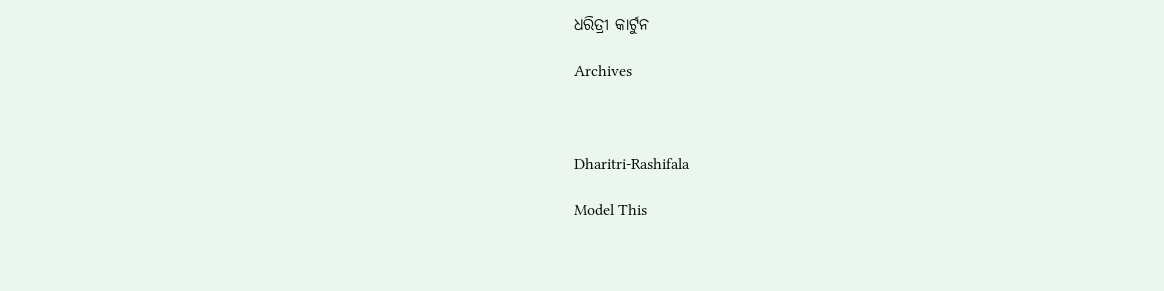ଧରିତ୍ରୀ କାର୍ଟୁନ

Archives



Dharitri-Rashifala

Model This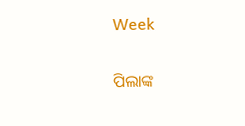Week

ପିଲାଙ୍କ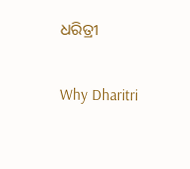ଧରିତ୍ରୀ

Why Dharitri